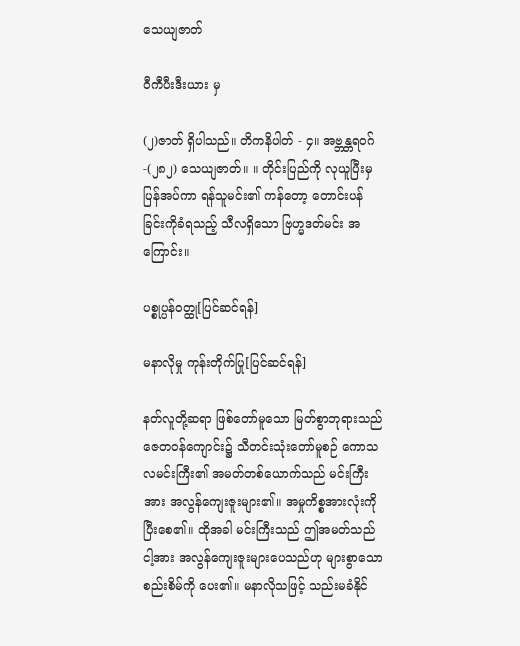သေယျဇာတ်

ဝီကီပီးဒီးယား မှ

(၂)ဇာတ် ရှိပါသည်။ တိကနိပါတ် - ၄။ အဗ္ဘန္တရဝဂ် -(၂၈၂) သေယျဇာတ်။ ။ တိုင်းပြည်ကို လုယူပြီးမှ ပြန်အပ်ကာ ရန်သူမင်း၏ ကန်တော့ တောင်းပန်ခြင်းကိုခံရသည့် သီလရှိသော ဗြဟ္မဒတ်မင်း အကြောင်း။

ပစ္စုပ္ပန်ဝတ္ထု[ပြင်ဆင်ရန်]

မနာလိုမှု ကုန်းတိုက်ပြု[ပြင်ဆင်ရန်]

နတ်လူတို့ဆရာ ဖြစ်တော်မူသော မြတ်စွာဘုရားသည် ဇေတဝန်ကျောင်း၌ သီတင်းသုံးတော်မူစဉ် ကောသလမင်းကြီး၏ အမတ်တစ်ယောက်သည် မင်းကြီးအား အလွန်ကျေးဇူးများ၏။ အမှုကိစ္စအားလုံးကို ပြီးစေ၏။ ထိုအခါ မင်းကြီးသည် ဤအမတ်သည် ငါ့အား အလွန်ကျေးဇူးများပေသည်ဟု များစွာသော စည်းစိမ်ကို ပေး၏။ မနာလိုသဖြင့် သည်းမခံနိုင်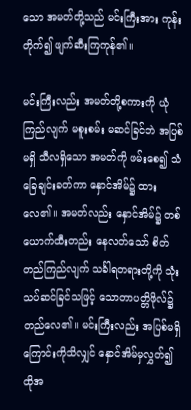သော အမတ်တို့သည် မင်းကြီးအား ကုန်းတိုက်၍ ဖျက်ဆီးကြကုန်၏။

မင်းကြီးလည်း အမတ်တို့စကားကို ယုံကြည်လျက် မစူးစမ်း မဆင်ခြင်ဘဲ အပြစ်မရှိ သီလရှိသော အမတ်ကို ဖမ်းစေ၍ သံခြေချင်းခတ်ကာ နှောင်အိမ်၌ ထားလေ၏။ အမတ်လည်း နှောင်အိမ်၌ တစ်ယောက်ထီးတည်း နေလတ်သော် စိတ်တည်ကြည်လျက် သင်္ခါရတရားတို့ကို သုံးသပ်ဆင်ခြင်သဖြင့် သောတာပတ္တိဖိုလ်၌ တည်လေ၏။ မင်းကြီးလည်း အပြစ်မရှိကြောင်းကိုသိလျှင် နှောင်အိမ်မှလွှတ်၍ ထိုအ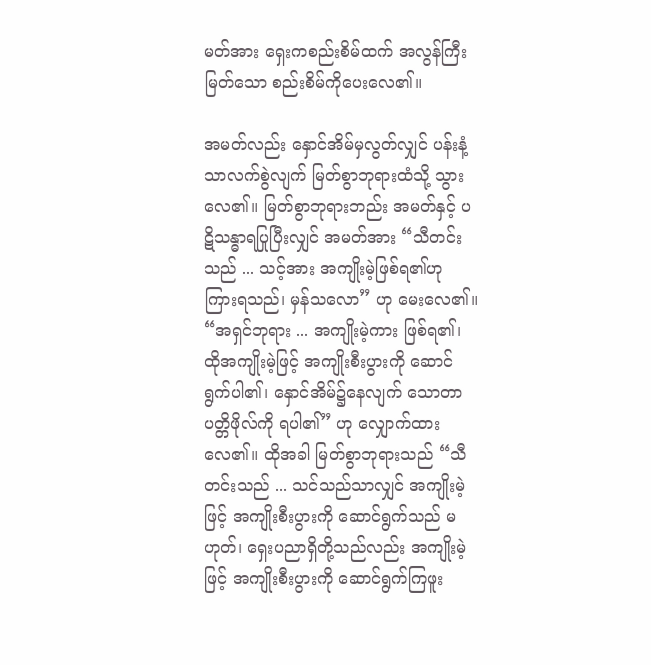မတ်အား ရှေးကစည်းစိမ်ထက် အလွန်ကြီးမြတ်သော စည်းစိမ်ကိုပေးလေ၏။

အမတ်လည်း နှောင်အိမ်မှလွတ်လျှင် ပန်းနံ့သာလက်စွဲလျက် မြတ်စွာဘုရားထံသို့ သွားလေ၏။ မြတ်စွာဘုရားဘည်း အမတ်နှင့် ပဋိသန္ဓာရပြုပြီးလျှင် အမတ်အား “သီတင်းသည် ... သင့်အား အကျိုးမဲ့ဖြစ်ရ၏ဟု ကြားရသည်၊ မှန်သလော” ဟု မေးလေ၏။ “အရှင်ဘုရား ... အကျိုးမဲ့ကား ဖြစ်ရ၏၊ ထိုအကျိုးမဲ့ဖြင့် အကျိုးစီးပွားကို ဆောင်ရွက်ပါ၏၊ နှောင်အိမ်၌နေလျက် သောတာပတ္တိဖိုလ်ကို ရပါ၏” ဟု လျှောက်ထားလေ၏။ ထိုအခါ မြတ်စွာဘုရားသည် “သီတင်းသည် ... သင်သည်သာလျှင် အကျိုးမဲ့ဖြင့် အကျိုးစီးပွားကို ဆောင်ရွက်သည် မဟုတ်၊ ရှေးပညာရှိတို့သည်လည်း အကျိုးမဲ့ဖြင့် အကျိုးစီးပွားကို ဆောင်ရွက်ကြဖူး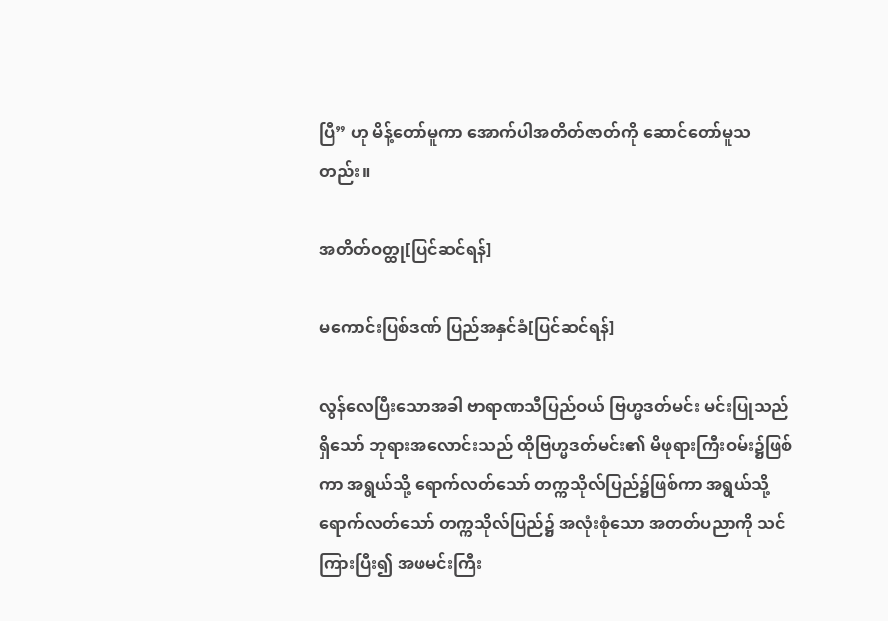ပြီ” ဟု မိန့်တော်မူကာ အောက်ပါအတိတ်ဇာတ်ကို ဆောင်တော်မူသတည်း။

အတိတ်ဝတ္ထု[ပြင်ဆင်ရန်]

မကောင်းပြစ်ဒဏ် ပြည်အနှင်ခံ[ပြင်ဆင်ရန်]

လွန်လေပြီးသောအခါ ဗာရာဏသီပြည်ဝယ် ဗြဟ္မဒတ်မင်း မင်းပြုသည်ရှိသော် ဘုရားအလောင်းသည် ထိုဗြဟ္မဒတ်မင်း၏ မိဖုရားကြီးဝမ်း၌ဖြစ်ကာ အရွယ်သို့ ရောက်လတ်သော် တက္ကသိုလ်ပြည်၌ဖြစ်ကာ အရွယ်သို့ ရောက်လတ်သော် တက္ကသိုလ်ပြည်၌ အလုံးစုံသော အတတ်ပညာကို သင်ကြားပြီး၍ အဖမင်းကြီး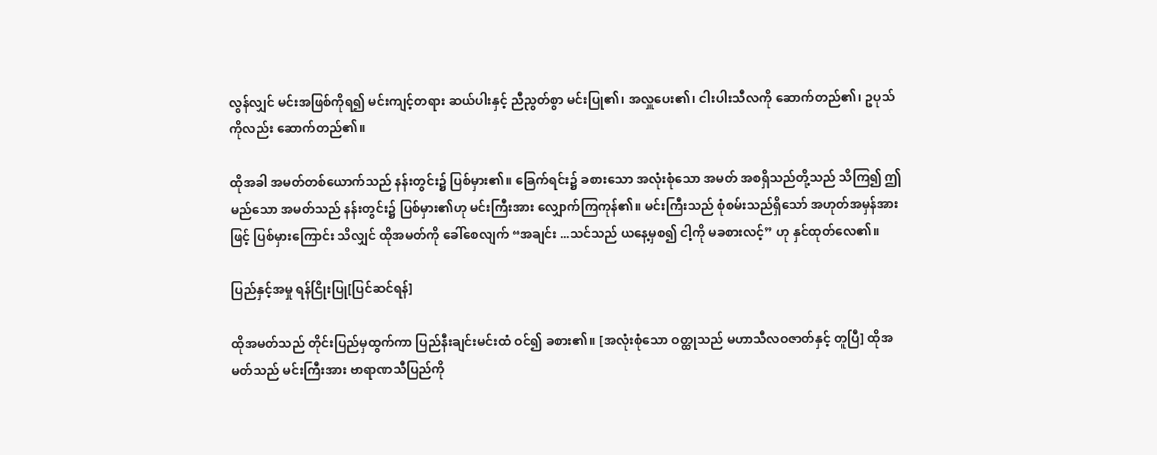လွန်လျှင် မင်းအဖြစ်ကိုရ၍ မင်းကျင့်တရား ဆယ်ပါးနှင့် ညီညွတ်စွာ မင်းပြု၏၊ အလှူပေး၏၊ ငါးပါးသီလကို ဆောက်တည်၏၊ ဥပုသ်ကိုလည်း ဆောက်တည်၏။

ထိုအခါ အမတ်တစ်ယောက်သည် နန်းတွင်း၌ ပြစ်မှား၏။ ခြေက်ရင်း၌ ခစားသော အလုံးစုံသော အမတ် အစရှိသည်တို့သည် သိကြ၍ ဤမည်သော အမတ်သည် နန်းတွင်း၌ ပြစ်မှား၏ဟု မင်းကြီးအား လျှောက်ကြကုန်၏။ မင်းကြီးသည် စုံစမ်းသည်ရှိသော် အဟုတ်အမှန်အားဖြင့် ပြစ်မှားကြောင်း သိလျှင် ထိုအမတ်ကို ခေါ်စေလျက် “အချင်း ...သင်သည် ယနေ့မှစ၍ ငါ့ကို မခစားလင့်” ဟု နှင်ထုတ်လေ၏။

ပြည်နှင့်အမှု ရန်ငြိုးပြု[ပြင်ဆင်ရန်]

ထိုအမတ်သည် တိုင်းပြည်မှထွက်ကာ ပြည်နီးချင်းမင်းထံ ဝင်၍ ခစား၏။ [အလုံးစုံသော ဝတ္ထုသည် မဟာသီလဝဇာတ်နှင့် တူပြီ] ထိုအမတ်သည် မင်းကြီးအား ဗာရာဏသီပြည်ကို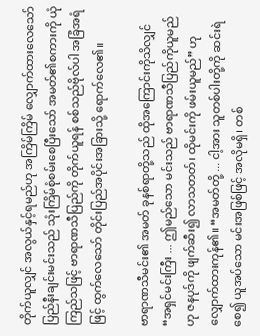တိုက်ယူလျှင် အလွယ်နှင့်ရမည်ဟု အကြိမ်ကြိမ် လျှောက်ထားလေသော် ပြည်နီးချင်းမင်းသည် သုံးကြိမ်စုံစမ်းစေပြီးသော် အမတ်၏စကားကို ယုံကြည်သဖြင့် ဗာရာဏသီပြည်ကို တိုက်ယူရန် စစ်သည်ဗိုလ်ပါ အခြံအရံဖြင့် ထွက်လေသော် တိုင်းပြည်အပိုင်းအခြားသို့ ရောက်လေ၏။

ဗာရာဏသီမင်း၏ အမတ် ခုနစ်ရာတို့သည် ထိုအကြောင်းကိုသိလျှင် “အရှင်မင်းကြီး ... ဤမည်သော မင်းသည် ဗာရာဏသီပြည်ကိုယူမည်ဟု ဇနပုဒ်ကို ဖျက်ဆီး၍ လာသတတ်၊ ထိုမင်းကို ဖမ်းယူမည်” ဟု လျှောက်ထားကုန်၏။ “အမတ်တို့ ... ငါ့အား သူတစ်ပါးတို့ကို ဆင်းရဲစေ၍ ယူအပ်သော မင်းအဖြစ်ဖြင့် အလိုမရှိ၊ တစ်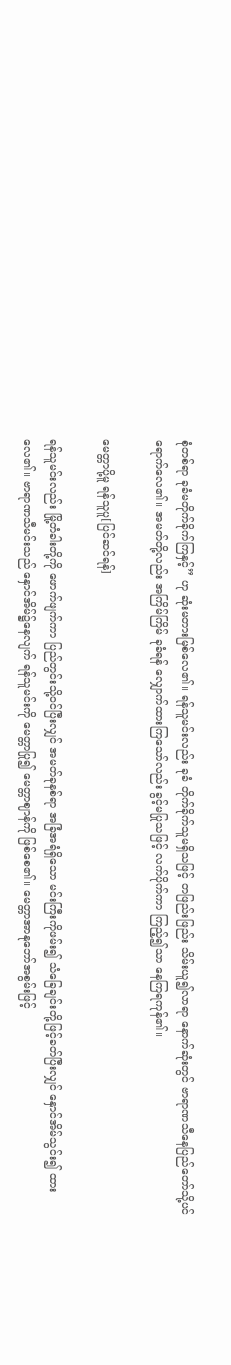စုံတစ်ရာ ခုခံမတိုက်ခိုက်ကြနှင့်” ဟု ဆုံးမတားမြစ်လေ၏။ ရန်သူမင်းလည်း ခုခံ တိုက်ခိုက်သူမရှိသဖြင့် တဖြည်းဖြည်း သိမ်းယူ၍လာရာ နောက်ဆုံးတွင် ဗာရာဏသီနေပြည်တော်သို့ပင် ရောက်လေ၏။ အမတ်တို့လည်း အကြိမ်ကြိမ် ခုခံရန် လျှောက်ထားကြသော်လည်း ခွင့်မပြုသဖြင့် လက်ပိုက်ကာ ကြည့်၍သာ နေကြရကုန်၏။

မေတ္တာပို့မူ ရန်သူပူ[ပြင်ဆင်ရန်]

ရန်သူမင်းလည်း မြို့တံခါးတို့ကို ဖောက်ဖျက်ကာ ပြည်တွင်းသို့ဝင်ပြီးလျှင် အမတ်ခုနစ်ရာ အခြံအရံရှိသော မင်းကြီးကိုဖမ်း၍ သံခြေချင်းတို့ဖြင့်ခတ်ပြီးလျှင် နှောင်အိမ်သွင်း၍ ထားလေ၏။ ဗာရာဏသီမင်းသည် နှောင်အိမ်၌နေလျက် ရန်သူမင်းကို မေတ္တာပြု၍ မေတ္တာဈာန်ကို ဖြစ်စေ၏။ မေတ္တာအာနုဘော်အစွမ်းဖြင့်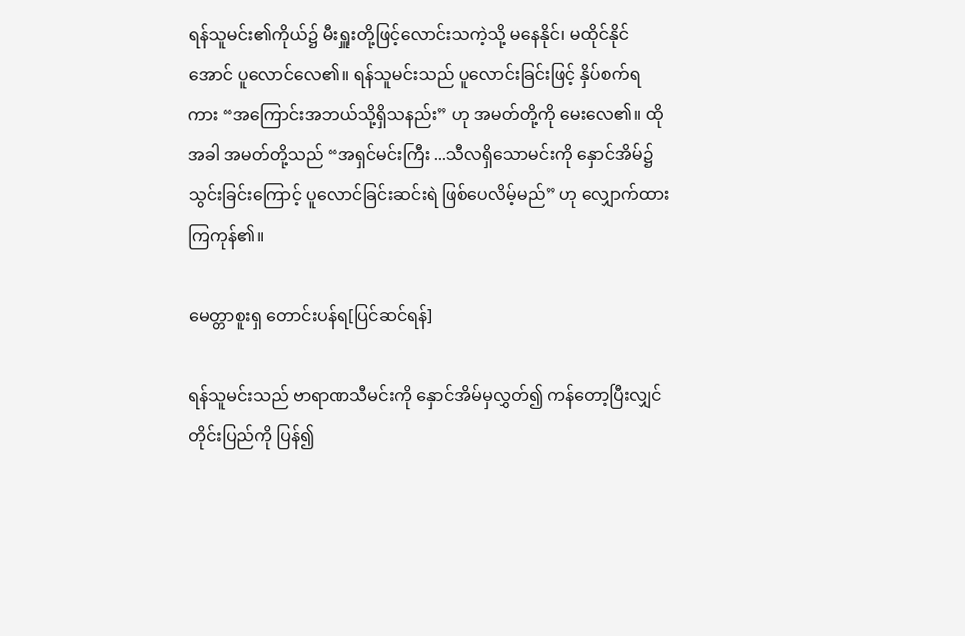ရန်သူမင်း၏ကိုယ်၌ မီးရှူးတို့ဖြင့်လောင်းသကဲ့သို့ မနေနိုင်၊ မထိုင်နိုင်အောင် ပူလောင်လေ၏။ ရန်သူမင်းသည် ပူလောင်းခြင်းဖြင့် နှိပ်စက်ရကား “အကြောင်းအဘယ်သို့ရှိသနည်း” ဟု အမတ်တို့ကို မေးလေ၏။ ထိုအခါ အမတ်တို့သည် “အရှင်မင်းကြီး ...သီလရှိသောမင်းကို နှောင်အိမ်၌ သွင်းခြင်းကြောင့် ပူလောင်ခြင်းဆင်းရဲ ဖြစ်ပေလိမ့်မည်” ဟု လျှောက်ထားကြကုန်၏။

မေတ္တာစူးရှ တောင်းပန်ရ[ပြင်ဆင်ရန်]

ရန်သူမင်းသည် ဗာရာဏသီမင်းကို နှောင်အိမ်မှလွှတ်၍ ကန်တော့ပြီးလျှင် တိုင်းပြည်ကို ပြန်၍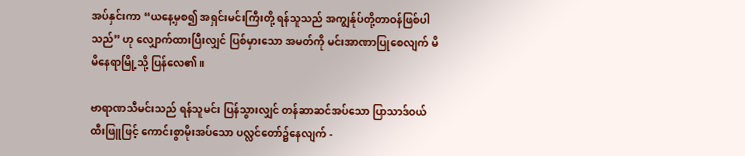အပ်နှင်းကာ “ယနေ့မှစ၍ အရှင်းမင်းကြီးတို့ ရန်သူသည် အကျွန်ုပ်တို့တာဝန်ဖြစ်ပါသည်” ဟု လျှောက်ထားပြီးလျှင် ပြစ်မှားသော အမတ်ကို မင်းအာဏာပြုစေလျက် မိမိနေရာမြို့သို့ ပြန်လေ၏။

ဗာရာဏသီမင်းသည် ရန်သူမင်း ပြန်သွားလျှင် တန်ဆာဆင်အပ်သော ပြာသာဒ်ဝယ် ထီးဖြူဖြင့် ကောင်းစွာမိုးအပ်သော ပလ္လင်တော်၌နေလျက် -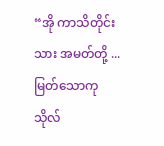“အို ကာသိတိုင်းသား အမတ်တို့ ... မြတ်သောကုသိုလ်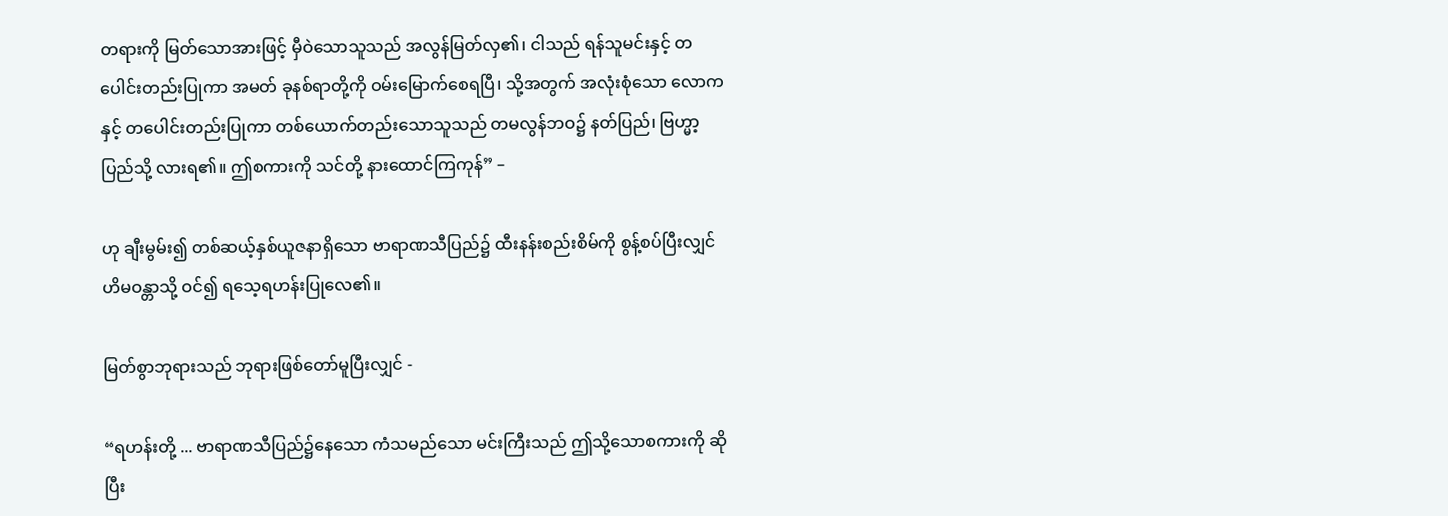တရားကို မြတ်သောအားဖြင့် မှီဝဲသောသူသည် အလွန်မြတ်လှ၏၊ ငါသည် ရန်သူမင်းနှင့် တပေါင်းတည်းပြုကာ အမတ် ခုနစ်ရာတို့ကို ဝမ်းမြောက်စေရပြီ၊ သို့အတွက် အလုံးစုံသော လောကနှင့် တပေါင်းတည်းပြုကာ တစ်ယောက်တည်းသောသူသည် တမလွန်ဘဝ၌ နတ်ပြည်၊ ဗြဟ္မာ့ပြည်သို့ လားရ၏။ ဤစကားကို သင်တို့ နားထောင်ကြကုန်” –

ဟု ချီးမွမ်း၍ တစ်ဆယ့်နှစ်ယူဇနာရှိသော ဗာရာဏသီပြည်၌ ထီးနန်းစည်းစိမ်ကို စွန့်စပ်ပြီးလျှင် ဟိမဝန္တာသို့ ဝင်၍ ရသေ့ရဟန်းပြုလေ၏။

မြတ်စွာဘုရားသည် ဘုရားဖြစ်တော်မူပြီးလျှင် -

“ရဟန်းတို့ ... ဗာရာဏသီပြည်၌နေသော ကံသမည်သော မင်းကြီးသည် ဤသို့သောစကားကို ဆိုပြီး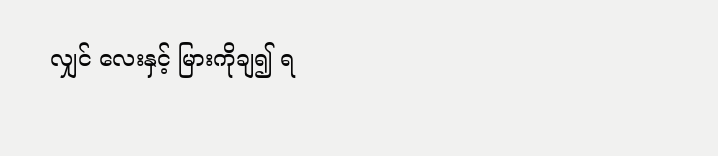လျှင် လေးနှင့် မြားကိုချ၍ ရ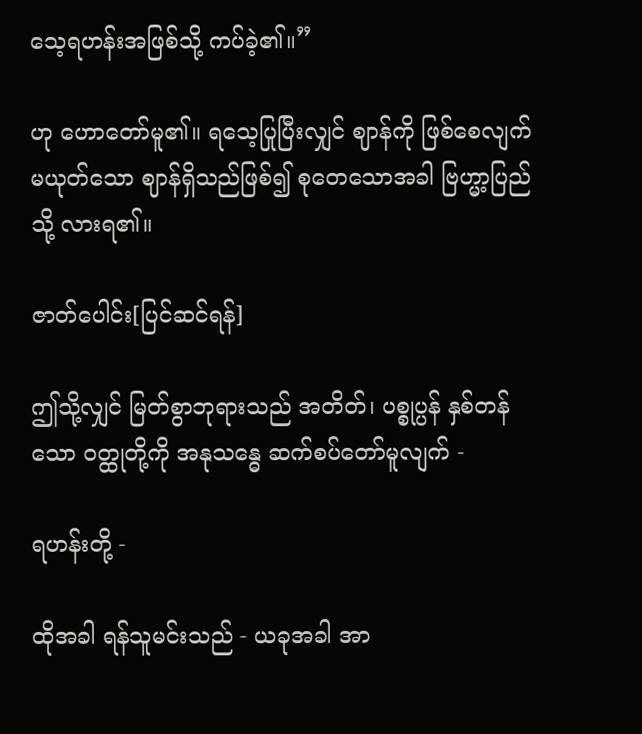သေ့ရဟန်းအဖြစ်သို့ ကပ်ခဲ့၏။”

ဟု ဟောတော်မူ၏။ ရသေ့ပြုပြီးလျှင် ဈာန်ကို ဖြစ်စေလျက် မယုတ်သော ဈာန်ရှိသည်ဖြစ်၍ စုတေသောအခါ ဗြဟ္မာ့ပြည်သို့ လားရ၏။

ဇာတ်ပေါင်း[ပြင်ဆင်ရန်]

ဤသို့လျှင် မြတ်စွာဘုရားသည် အတိတ်၊ ပစ္စုပ္ပန် နှစ်တန်သော ဝတ္ထုတို့ကို အနုသန္ဓေ ဆက်စပ်တော်မူလျက် -

ရဟန်းတို့ -

ထိုအခါ ရန်သူမင်းသည် - ယခုအခါ အာ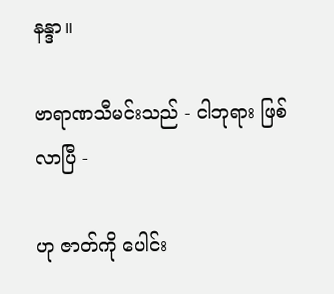နန္ဒာ။

ဗာရာဏသီမင်းသည် - ငါဘုရား ဖြစ်လာပြီ -

ဟု ဇာတ်ကို ပေါင်း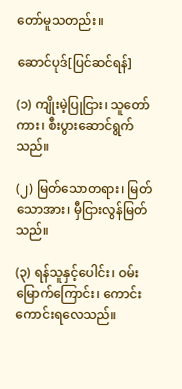တော်မူသတည်း။

ဆောင်ပုဒ်[ပြင်ဆင်ရန်]

(၁) ကျိုးမဲ့ပြုငြား၊ သူတော်ကား၊ စီးပွားဆောင်ရွက်သည်။

(၂) မြတ်သောတရား၊ မြတ်သောအား၊ မှီငြားလွန်မြတ်သည်။

(၃) ရန်သူနှင့်ပေါင်း၊ ဝမ်းမြောက်ကြောင်း၊ ကောင်းကောင်းရလေသည်။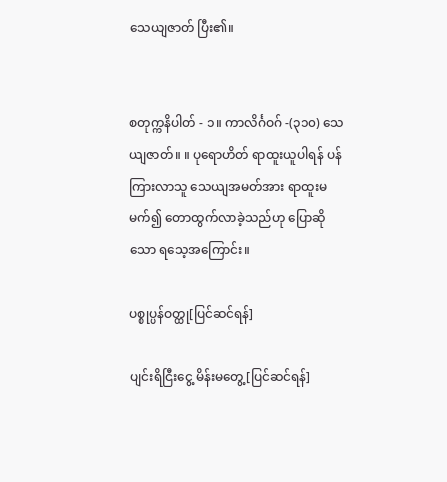သေယျဇာတ် ပြီး၏။


စတုက္ကနိပါတ် - ၁။ ကာလိင်္ဂဝဂ် -(၃၁၀) သေယျဇာတ်။ ။ ပုရောဟိတ် ရာထူးယူပါရန် ပန်ကြားလာသူ သေယျအမတ်အား ရာထူးမမက်၍ တောထွက်လာခဲ့သည်ဟု ပြောဆိုသော ရသေ့အကြောင်း။

ပစ္စုပ္ပန်ဝတ္ထု[ပြင်ဆင်ရန်]

ပျင်းရိငြီးငွေ့ မိန်းမတွေ့[ပြင်ဆင်ရန်]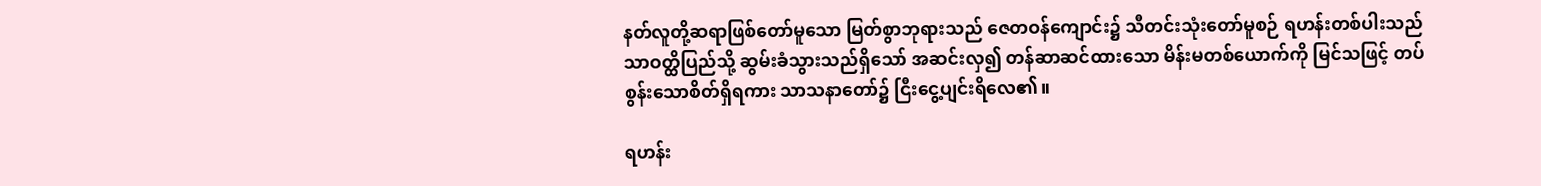နတ်လူတို့ဆရာဖြစ်တော်မူသော မြတ်စွာဘုရားသည် ဇေတဝန်ကျောင်း၌ သီတင်းသုံးတော်မူစဉ် ရဟန်းတစ်ပါးသည် သာဝတ္ထိပြည်သို့ ဆွမ်းခံသွားသည်ရှိသော် အဆင်းလှ၍ တန်ဆာဆင်ထားသော မိန်းမတစ်ယောက်ကို မြင်သဖြင့် တပ်စွန်းသောစိတ်ရှိရကား သာသနာတော်၌ ငြီးငွေ့ပျင်းရိလေ၏။

ရဟန်း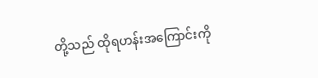တို့သည် ထိုရဟန်းအကြောင်းကို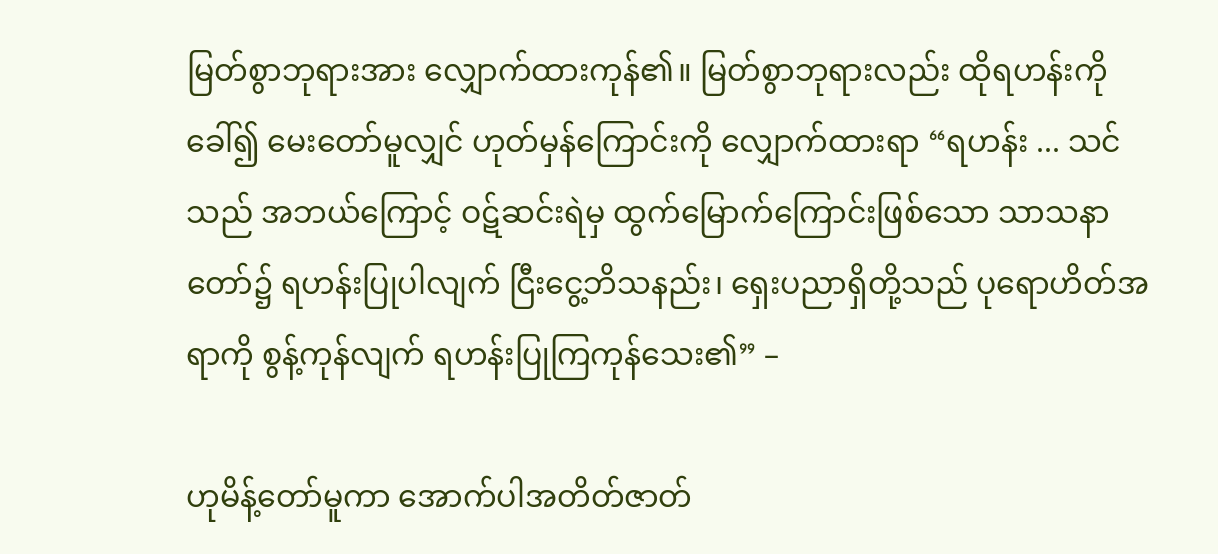မြတ်စွာဘုရားအား လျှောက်ထားကုန်၏။ မြတ်စွာဘုရားလည်း ထိုရဟန်းကိုခေါ်၍ မေးတော်မူလျှင် ဟုတ်မှန်ကြောင်းကို လျှောက်ထားရာ “ရဟန်း ... သင်သည် အဘယ်ကြောင့် ဝဋ်ဆင်းရဲမှ ထွက်မြောက်ကြောင်းဖြစ်သော သာသနာတော်၌ ရဟန်းပြုပါလျက် ငြီးငွေ့ဘိသနည်း၊ ရှေးပညာရှိတို့သည် ပုရောဟိတ်အရာကို စွန့်ကုန်လျက် ရဟန်းပြုကြကုန်သေး၏” –

ဟုမိန့်တော်မူကာ အောက်ပါအတိတ်ဇာတ်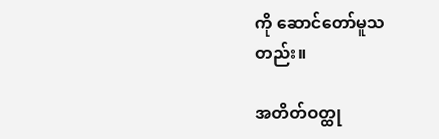ကို ဆောင်တော်မူသတည်း။

အတိတ်ဝတ္ထု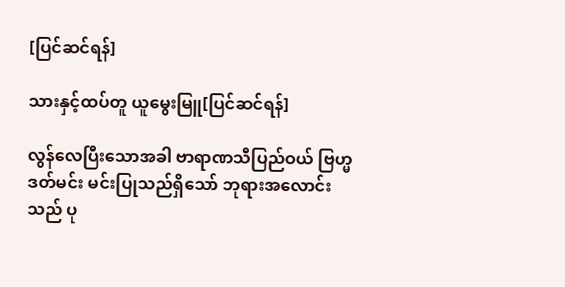[ပြင်ဆင်ရန်]

သားနှင့်ထပ်တူ ယူမွေးမြူ[ပြင်ဆင်ရန်]

လွန်လေပြီးသောအခါ ဗာရာဏသီပြည်ဝယ် ဗြဟ္မဒတ်မင်း မင်းပြုသည်ရှိသော် ဘုရားအလောင်းသည် ပု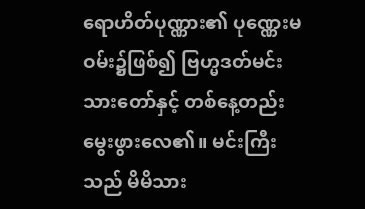ရောဟိတ်ပုဏ္ဏား၏ ပုဏ္ဏေးမဝမ်း၌ဖြစ်၍ ဗြဟ္မဒတ်မင်း သားတော်နှင့် တစ်နေ့တည်း မွေးဖွားလေ၏။ မင်းကြီးသည် မိမိသား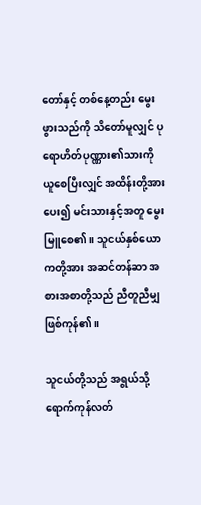တော်နှင့် တစ်နေ့တည်း မွေးဖွားသည်ကို သိတော်မူလျှင် ပုရောဟိတ်ပုဏ္ဏား၏သားကို ယူစေပြီးလျှင် အထိန်းတို့အားပေး၍ မင်းသားနှင့်အတူ မွေးမြူစေ၏။ သူငယ်နှစ်ယောကတို့အား အဆင်တန်ဆာ အစားအစာတို့သည် ညီတူညီမျှဖြစ်ကုန်၏။

သူငယ်တို့သည် အရွယ်သို့ရောက်ကုန်လတ်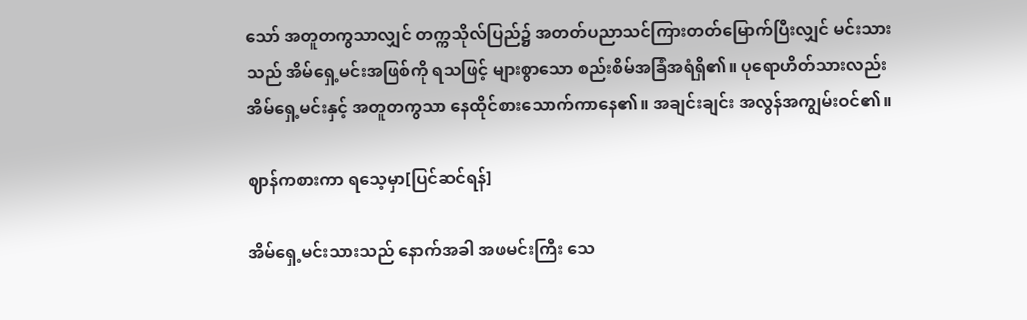သော် အတူတကွသာလျှင် တက္ကသိုလ်ပြည်၌ အတတ်ပညာသင်ကြားတတ်မြောက်ပြီးလျှင် မင်းသားသည် အိမ်ရှေ့မင်းအဖြစ်ကို ရသဖြင့် များစွာသော စည်းစိမ်အခြံအရံရှိ၏။ ပုရောဟိတ်သားလည်း အိမ်ရှေ့မင်းနှင့် အတူတကွသာ နေထိုင်စားသောက်ကာနေ၏။ အချင်းချင်း အလွန်အကျွမ်းဝင်၏။

ဈာန်ကစားကာ ရသေ့မှာ[ပြင်ဆင်ရန်]

အိမ်ရှေ့မင်းသားသည် နောက်အခါ အဖမင်းကြီး သေ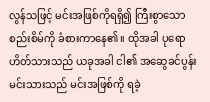လွန်သဖြင့် မင်းအဖြစ်ကိုရရှိ၍ ကြီးစွာသောစည်းစိမ်ကို ခံစားကာနေ၏။ ထိုအခါ ပုရောဟိတ်သားသည် ယခုအခါ ငါ၏ အဆွေခင်ပွန်းမင်းသားသည် မင်းအဖြစ်ကို ရခဲ့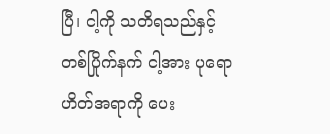ပြီ၊ ငါ့ကို သတိရသည်နှင့်တစ်ပြိုက်နက် ငါ့အား ပုရောဟိတ်အရာကို ပေး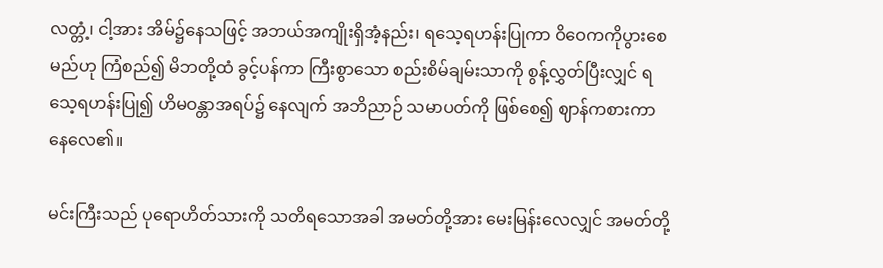လတ္တံ့၊ ငါ့အား အိမ်၌နေသဖြင့် အဘယ်အကျိုးရှိအံ့နည်း၊ ရသေ့ရဟန်းပြုကာ ဝိဝေကကိုပွားစေမည်ဟု ကြံစည်၍ မိဘတို့ထံ ခွင့်ပန်ကာ ကြီးစွာသော စည်းစိမ်ချမ်းသာကို စွန့်လွှတ်ပြီးလျှင် ရသေ့ရဟန်းပြု၍ ဟိမဝန္တာအရပ်၌ နေလျက် အဘိညာဉ် သမာပတ်ကို ဖြစ်စေ၍ ဈာန်ကစားကာ နေလေ၏။

မင်းကြီးသည် ပုရောဟိတ်သားကို သတိရသောအခါ အမတ်တို့အား မေးမြန်းလေလျှင် အမတ်တို့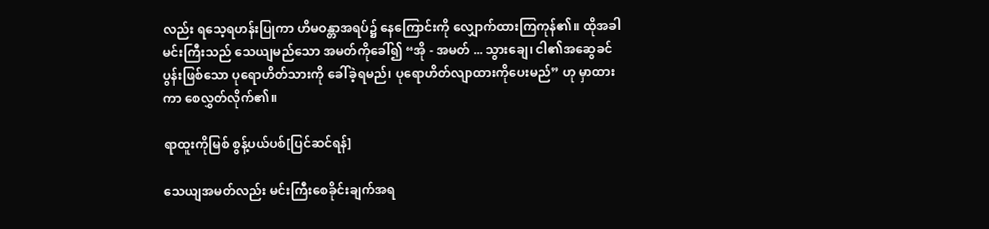လည်း ရသေ့ရဟန်းပြုကာ ဟိမဝန္တာအရပ်၌ နေကြောင်းကို လျှောက်ထားကြကုန်၏။ ထိုအခါ မင်းကြီးသည် သေယျမည်သော အမတ်ကိုခေါ်၍ “အို - အမတ် ... သွားချေ၊ ငါ၏အဆွေခင်ပွန်းဖြစ်သော ပုရောဟိတ်သားကို ခေါ်ခဲ့ရမည်၊ ပုရောဟိတ်လျာထားကိုပေးမည်” ဟု မှာထားကာ စေလွှတ်လိုက်၏။

ရာထူးကိုမြစ် စွန့်ပယ်ပစ်[ပြင်ဆင်ရန်]

သေယျအမတ်လည်း မင်းကြီးစေခိုင်းချက်အရ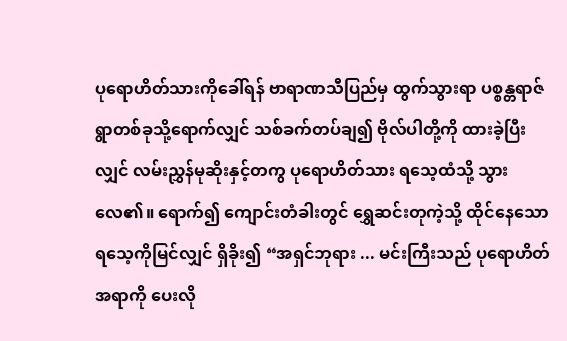ပုရောဟိတ်သားကိုခေါ်ရန် ဗာရာဏသီပြည်မှ ထွက်သွားရာ ပစ္စန္တရာဇ် ရွာတစ်ခုသို့ရောက်လျှင် သစ်ခက်တပ်ချ၍ ဗိုလ်ပါတို့ကို ထားခဲ့ပြီးလျှင် လမ်းညွှန်မုဆိုးနှင့်တကွ ပုရောဟိတ်သား ရသေ့ထံသို့ သွားလေ၏။ ရောက်၍ ကျောင်းတံခါးတွင် ရွှေဆင်းတုကဲ့သို့ ထိုင်နေသော ရသေ့ကိုမြင်လျှင် ရှိခိုး၍ “အရှင်ဘုရား ... မင်းကြီးသည် ပုရောဟိတ်အရာကို ပေးလို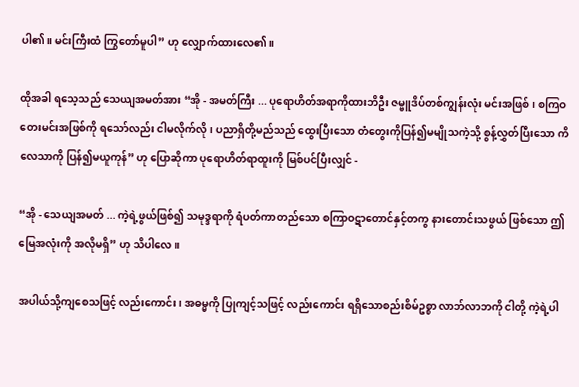ပါ၏။ မင်းကြီးထံ ကြွတော်မူပါ” ဟု လျှောက်ထားလေ၏။

ထိုအခါ ရသေ့သည် သေယျအမတ်အား “အို - အမတ်ကြီး ... ပုရောဟိတ်အရာကိုထားဘိဦး ဇမ္ဗူဒိပ်တစ်ကျွန်းလုံး မင်းအဖြစ်၊ စကြဝတေးမင်းအဖြစ်ကို ရသော်လည်း ငါမလိုက်လို၊ ပညာရှိတို့မည်သည် ထွေးပြီးသော တံတွေးကိုပြန်၍မမျိုသကဲ့သို့ စွန့်လွှတ်ပြီးသော ကိလေသာကို ပြန်၍မယူကုန်” ဟု ပြောဆိုကာ ပုရောဟိတ်ရာထူးကို မြစ်ပင်ပြီးလျှင် -

“အို - သေယျအမတ် ... ကဲ့ရဲ့ဖွယ်ဖြစ်၍ သမုဒ္ဒရာကို ရံပတ်ကာတည်သော စကြာဝဋာတောင်နှင့်တကွ နားတောင်းသဖွယ် ဖြစ်သော ဤမြေအလုံးကို အလိုမရှိ” ဟု သိပါလေ။

အပါယ်သို့ကျစေသဖြင့် လည်းကောင်း၊ အဓမ္မကို ပြုကျင့်သဖြင့် လည်းကောင်း ရရှိသောစည်းစိမ်ဥစ္စာ လာဘ်လာဘကို ငါတို့ ကဲ့ရဲ့ပါ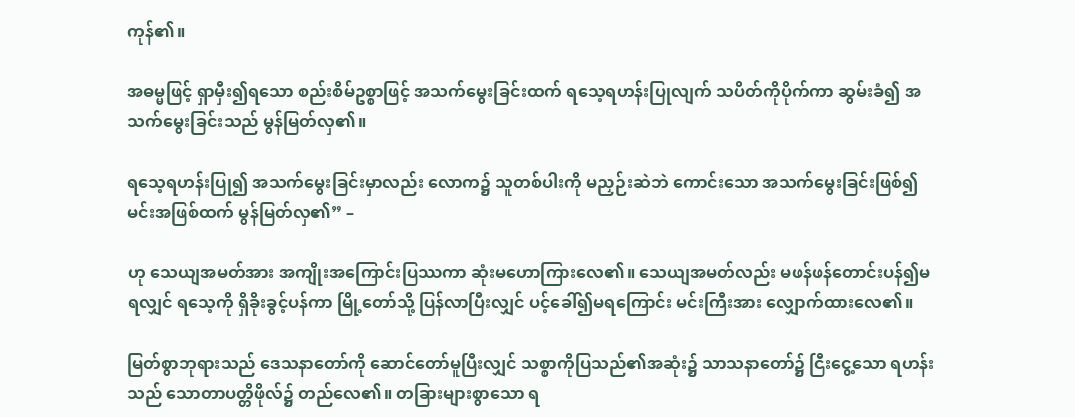ကုန်၏။

အဓမ္မဖြင့် ရှာမှီး၍ရသော စည်းစိမ်ဥစ္စာဖြင့် အသက်မွေးခြင်းထက် ရသေ့ရဟန်းပြုလျက် သပိတ်ကိုပိုက်ကာ ဆွမ်းခံ၍ အသက်မွေးခြင်းသည် မွန်မြတ်လှ၏။

ရသေ့ရဟန်းပြု၍ အသက်မွေးခြင်းမှာလည်း လောက၌ သူတစ်ပါးကို မညှဉ်းဆဲဘဲ ကောင်းသော အသက်မွေးခြင်းဖြစ်၍ မင်းအဖြစ်ထက် မွန်မြတ်လှ၏” –

ဟု သေယျအမတ်အား အကျိုးအကြောင်းပြဿကာ ဆုံးမဟောကြားလေ၏။ သေယျအမတ်လည်း မဖန်ဖန်တောင်းပန်၍မရလျှင် ရသေ့ကို ရှိခိုးခွင့်ပန်ကာ မြို့တော်သို့ ပြန်လာပြီးလျှင် ပင့်ခေါ်၍မရကြောင်း မင်းကြီးအား လျှောက်ထားလေ၏။

မြတ်စွာဘုရားသည် ဒေသနာတော်ကို ဆောင်တော်မူပြီးလျှင် သစ္စာကိုပြသည်၏အဆုံး၌ သာသနာတော်၌ ငြီးငွေ့သော ရဟန်းသည် သောတာပတ္တိဖိုလ်၌ တည်လေ၏။ တခြားများစွာသော ရ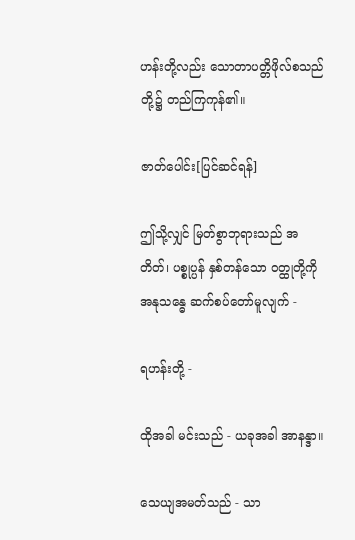ဟန်းတို့လည်း သောတာပတ္တိဖိုလ်စသည်တို့၌ တည်ကြကုန်၏။

ဇာတ်ပေါင်း[ပြင်ဆင်ရန်]

ဤသို့လျှင် မြတ်စွာဘုရားသည် အတိတ်၊ ပစ္စုပ္ပန် နှစ်တန်သော ဝတ္ထုတို့ကို အနုသန္ဓေ ဆက်စပ်တော်မူလျက် -

ရဟန်းတို့ -

ထိုအခါ မင်းသည် - ယခုအခါ အာနန္ဒာ။

သေယျအမတ်သည် - သာ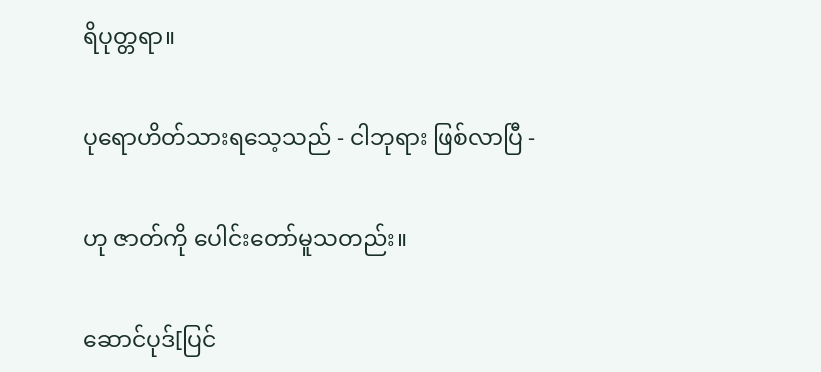ရိပုတ္တရာ။

ပုရောဟိတ်သားရသေ့သည် - ငါဘုရား ဖြစ်လာပြီ -

ဟု ဇာတ်ကို ပေါင်းတော်မူသတည်း။

ဆောင်ပုဒ်[ပြင်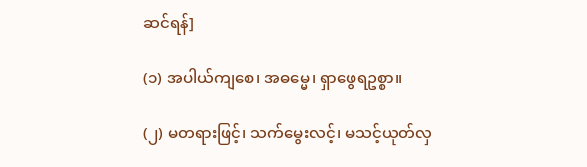ဆင်ရန်]

(၁) အပါယ်ကျစေ၊ အဓမ္မေ၊ ရှာဖွေရဥစ္စာ။

(၂) မတရားဖြင့်၊ သက်မွေးလင့်၊ မသင့်ယုတ်လှ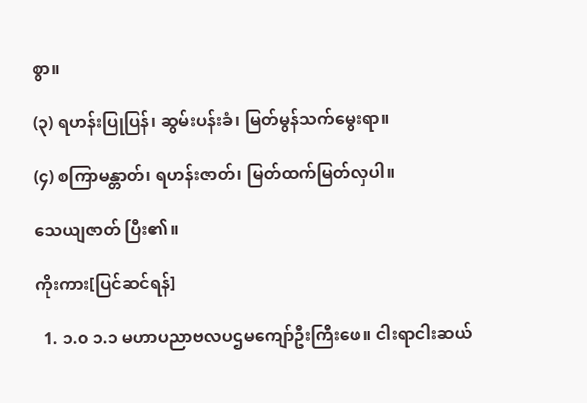စွာ။

(၃) ရဟန်းပြုပြန်၊ ဆွမ်းပန်းခံ၊ မြတ်မွန်သက်မွေးရာ။

(၄) စကြာမန္တာတ်၊ ရဟန်းဇာတ်၊ မြတ်ထက်မြတ်လှပါ။

သေယျဇာတ် ပြီး၏။

ကိုးကား[ပြင်ဆင်ရန်]

  1. ၁.၀ ၁.၁ မဟာပညာဗလပဌမကျော်ဦးကြီးဖေ။ ငါးရာငါးဆယ်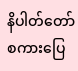နိပါတ်တော်စကားပြေ